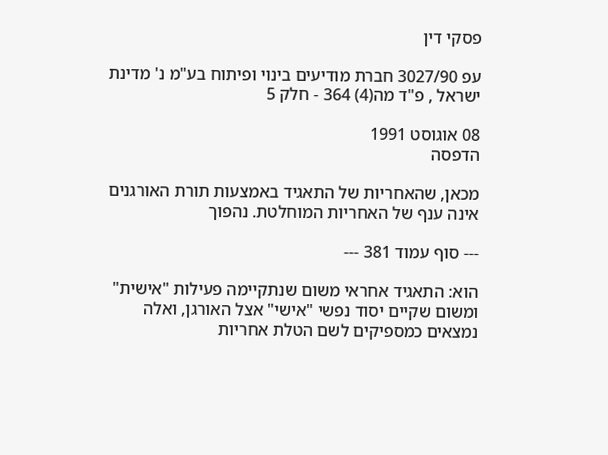פסקי דין

עפ 3027/90 חברת מודיעים בינוי ופיתוח בע"מ נ' מדינת ישראל , פ"ד מה(4) 364 - חלק 5

08 אוגוסט 1991
הדפסה

מכאן, שהאחריות של התאגיד באמצעות תורת האורגנים אינה ענף של האחריות המוחלטת. נהפוך

--- סוף עמוד 381 ---

הוא: התאגיד אחראי משום שנתקיימה פעילות "אישית" ומשום שקיים יסוד נפשי "אישי" אצל האורגן, ואלה נמצאים כמספיקים לשם הטלת אחריות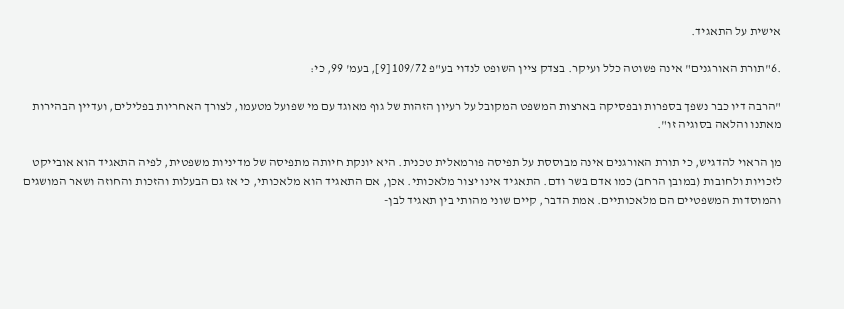אישית על התאגיד.

.6"תורת האורגנים" אינה פשוטה כלל ועיקר. בצדק ציין השופט לנדוי בע"פ 109/72 [9], בעמ' 99, כי:

"הרבה דיו כבר נשפך בספרות ובפסיקה בארצות המשפט המקובל על רעיון הזהות של גוף מאוגד עם מי שפועל מטעמו, לצורך האחריות בפלילים, ועדיין הבהירות מאתנו והלאה בסוגיה זו".

מן הראוי להדגיש, כי תורת האורגנים אינה מבוססת על תפיסה פורמאלית טכנית. היא יונקת חיותה מתפיסה של מדיניות משפטית, לפיה התאגיד הוא אובייקט לזכויות ולחובות (במובן הרחב) כמו אדם בשר ודם. התאגיד אינו יצור מלאכותי. אכן, אם התאגיד הוא מלאכותי, כי אז גם הבעלות והזכות והחוזה ושאר המושגים והמוסדות המשפטיים הם מלאכותיים. אמת הדבר, קיים שוני מהותי בין תאגיד לבן-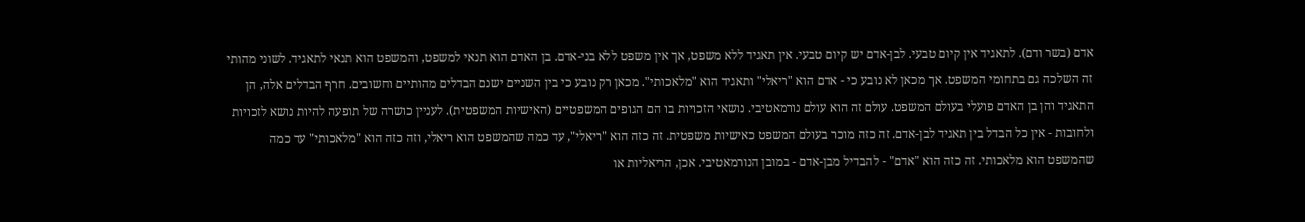אדם (בשר ודם). לתאגיד אין קיום טבעי. לבן-אדם יש קיום טבעי. אין תאגיד ללא משפט, אך אין משפט ללא בני-אדם. בן האדם הוא תנאי למשפט, והמשפט הוא תנאי לתאגיד. לשוני מהותי זה השלכה גם בתחומי המשפט. אך מכאן לא נובע כי - אדם הוא "ריאלי" ותאגיד הוא "מלאכותי". מכאן רק נובע כי בין השניים ישנם הבדלים מהותיים וחשובים. חרף הבדלים אלה, הן התאגיד והן בן האדם פועלי בעולם המשפט. עולם זה הוא עולם נורמאטיבי. נושאי הזכויות בו הם הגופים המשפטיים (האישיות המשפטית). לעניין כושרה של תופעה להיות נושא לזכויות ולחובות - אין כל הבדל בין תאגיד לבן-אדם. זה כזה מוכר בעולם המשפט כאישיות משפטית. זה כזה הוא "ריאלי", עד כמה שהמשפט הוא ריאלי, וזה כזה הוא "מלאכותי" עד כמה שהמשפט הוא מלאכותי. זה כזה הוא "אדם" - להבדיל מבן-אדם - במובן הנורמאטיבי. אכן, הריאליות או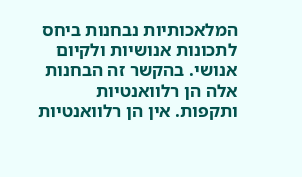המלאכותיות נבחנות ביחס לתכונות אנושיות ולקיום אנושי. בהקשר זה הבחנות אלה הן רלוואנטיות ותקפות. אין הן רלוואנטיות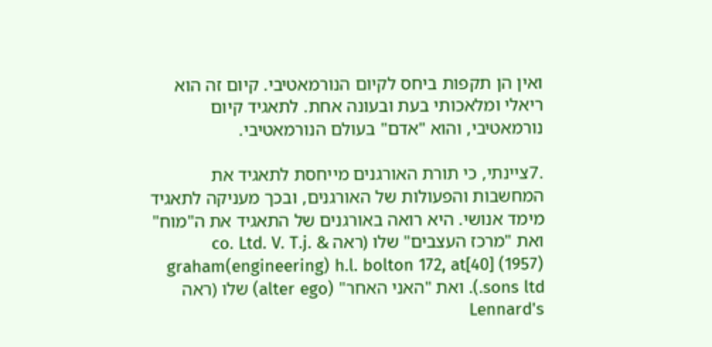ואין הן תקפות ביחס לקיום הנורמאטיבי. קיום זה הוא ריאלי ומלאכותי בעת ובעונה אחת. לתאגיד קיום נורמאטיבי, והוא "אדם" בעולם הנורמאטיבי.

.7ציינתי, כי תורת האורגנים מייחסת לתאגיד את המחשבות והפעולות של האורגנים, ובכך מעניקה לתאגיד מימד אנושי. היא רואה באורגנים של התאגיד את ה"מוח" ואת "מרכז העצבים" שלו (ראה & co. Ltd. V. T.j. graham(engineering) h.l. bolton 172, at[40] (1957) .sons ltd). ואת "האני האחר" (alter ego) שלו (ראה Lennard's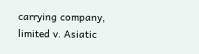carrying company, limited v. Asiatic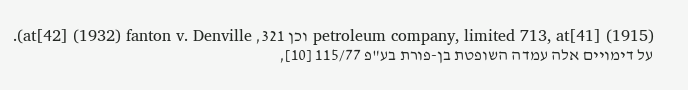petroleum company, limited 713, at[41] (1915) וכן 321, at[42] (1932) fanton v. Denville). על דימויים אלה עמדה השופטת בן-פורת בע"פ 115/77 [10],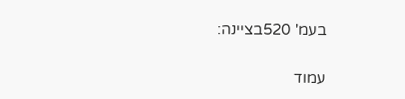בעמ' 520בציינה:

עמוד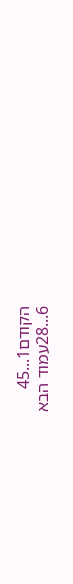הקודם1...45
6...28עמוד הבא